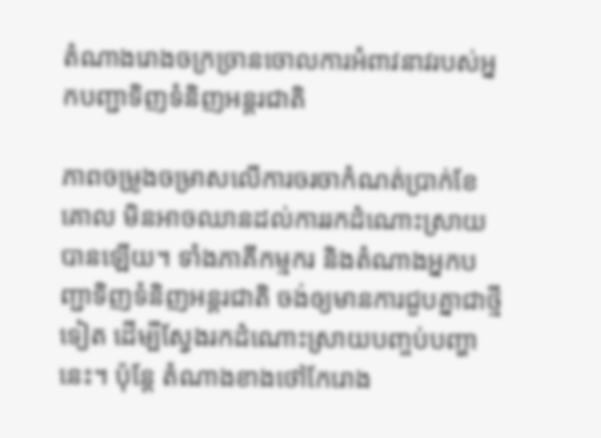តំណាងរោងចក្រច្រានចោលការអំពាវនាវរបស់អ្នកបញ្ជាទិញទំនិញអន្តរជាតិ

ភាពចម្រូងចម្រាសលើការចរចាកំណត់ប្រាក់ខែគោល មិនអាចឈានដល់ការរកដំណោះស្រាយបានឡើយ។ ទាំងភាគីកម្មករ និងតំណាងអ្នកបញ្ជាទិញទំនិញអន្តរជាតិ ចង់ឲ្យមានការជួបគ្នាជាថ្មីទៀត ដើម្បីស្វែងរកដំណោះស្រាយបញ្ចប់បញ្ហានេះ។ ប៉ុន្តែ តំណាងខាងថៅកែរោង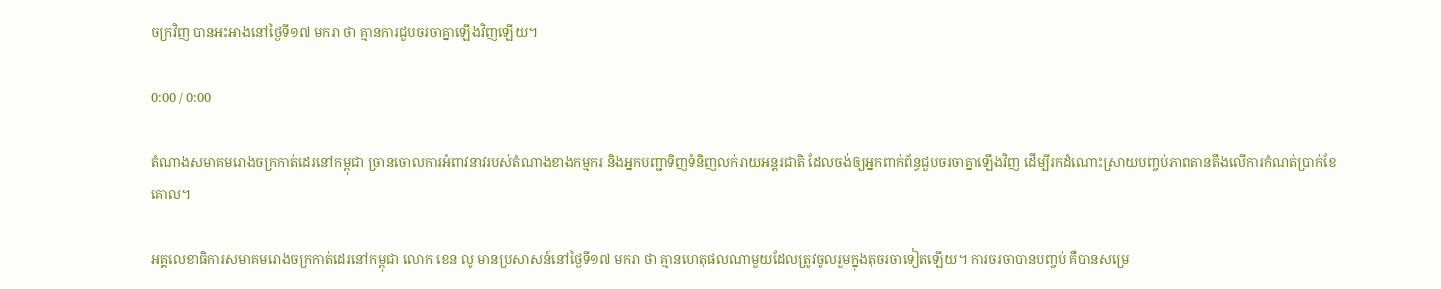ចក្រវិញ បានអះអាងនៅថ្ងៃទី១៧ មករា ថា គ្មានការជួបចរចាគ្នាឡើងវិញឡើយ។

0:00 / 0:00

តំណាងសមាគមរោងចក្រកាត់ដេរនៅកម្ពុជា ច្រានចោលការអំពាវនាវរបស់តំណាងខាងកម្មករ និងអ្នកបញ្ជាទិញទំនិញលក់រាយអន្តរជាតិ ដែលចង់ឲ្យអ្នកពាក់ព័ន្ធជួបចរចាគ្នាឡើងវិញ ដើម្បីរកដំណោះស្រាយបញ្ចប់ភាពតានតឹងលើការកំណត់ប្រាក់ខែគោល។

អគ្គលេខាធិការសមាគមរោងចក្រកាត់ដេរនៅកម្ពុជា លោក ខេន លូ មានប្រសាសន៍នៅថ្ងៃទី១៧ មករា ថា គ្មានហេតុផលណាមួយដែលត្រូវចូលរួមក្នុងតុចរចាទៀតឡើយ។ ការចរចាបានបញ្ចប់ គឺបានសម្រេ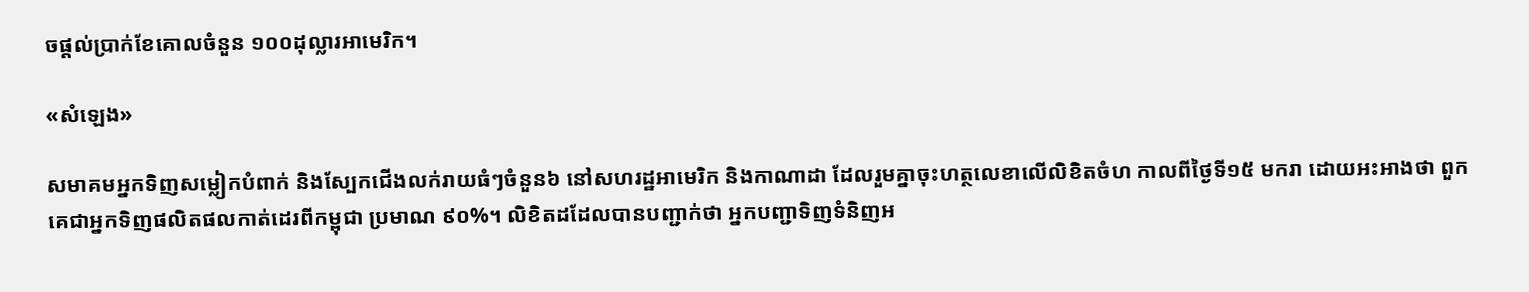ចផ្ដល់ប្រាក់ខែគោលចំនួន ១០០ដុល្លារអាមេរិក។

«សំឡេង»

សមាគមអ្នកទិញសម្លៀកបំពាក់ និងស្បែកជើងលក់រាយធំៗចំនួន៦ នៅសហរដ្ឋអាមេរិក និងកាណាដា ដែលរួមគ្នាចុះហត្ថលេខាលើលិខិតចំហ កាលពីថ្ងៃទី១៥ មករា ដោយអះអាងថា ពួកគេជាអ្នកទិញផលិតផលកាត់ដេរពីកម្ពុជា ប្រមាណ ៩០%។ លិខិតដដែលបានបញ្ជាក់ថា អ្នកបញ្ជាទិញទំនិញអ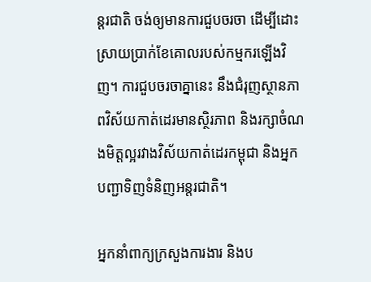ន្តរជាតិ ចង់ឲ្យមានការជួបចរចា ដើម្បីដោះស្រាយប្រាក់ខែគោលរបស់កម្មករឡើងវិញ។ ការជួបចរចាគ្នានេះ នឹងជំរុញស្ថានភាពវិស័យកាត់ដេរមានស្ថិរភាព និងរក្សាចំណងមិត្តល្អរវាងវិស័យកាត់ដេរកម្ពុជា និងអ្នកបញ្ជាទិញទំនិញអន្តរជាតិ។

អ្នកនាំពាក្យក្រសួងការងារ និងប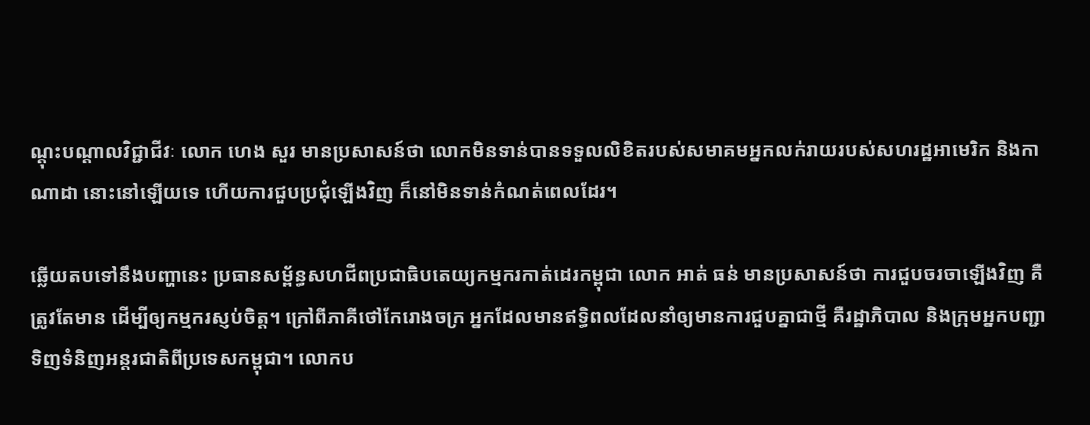ណ្ដុះបណ្ដាលវិជ្ជាជីវៈ លោក ហេង សួរ មានប្រសាសន៍ថា លោកមិនទាន់បានទទួលលិខិតរបស់សមាគមអ្នកលក់រាយរបស់សហរដ្ឋអាមេរិក និងកាណាដា នោះនៅឡើយទេ ហើយការជួបប្រជុំឡើងវិញ ក៏នៅមិនទាន់កំណត់ពេលដែរ។

ឆ្លើយតបទៅនឹងបញ្ហានេះ ប្រធានសម្ព័ន្ធសហជីពប្រជាធិបតេយ្យកម្មករកាត់ដេរកម្ពុជា លោក អាត់ ធន់ មានប្រសាសន៍ថា ការជួបចរចាឡើងវិញ គឺត្រូវតែមាន ដើម្បីឲ្យកម្មករស្ញប់ចិត្ត។ ក្រៅពីភាគីថៅកែរោងចក្រ អ្នកដែលមានឥទ្ធិពលដែលនាំឲ្យមានការជួបគ្នាជាថ្មី គឺរដ្ឋាភិបាល និងក្រុមអ្នកបញ្ជាទិញទំនិញអន្តរជាតិពីប្រទេសកម្ពុជា។ លោកប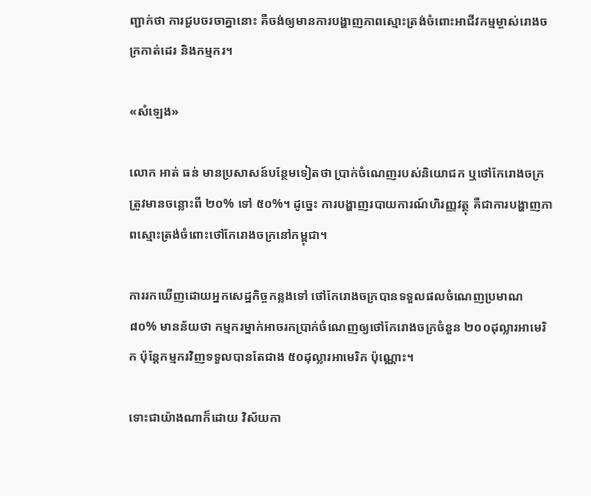ញ្ជាក់ថា ការជួបចរចាគ្នានោះ គឺចង់ឲ្យមានការបង្ហាញភាពស្មោះត្រង់ចំពោះអាជីវកម្មម្ចាស់រោងចក្រកាត់ដេរ និងកម្មករ។

«សំឡេង»

លោក អាត់ ធន់ មានប្រសាសន៍បន្ថែមទៀតថា ប្រាក់ចំណេញរបស់និយោជក ឬថៅកែរោងចក្រ ត្រូវមានចន្លោះពី ២០% ទៅ ៥០%។ ដូច្នេះ ការបង្ហាញរបាយការណ៍ហិរញ្ញវត្ថុ គឺជាការបង្ហាញភាពស្មោះត្រង់ចំពោះថៅកែរោងចក្រនៅកម្ពុជា។

ការរកឃើញដោយអ្នកសេដ្ឋកិច្ចកន្លងទៅ ថៅកែរោងចក្របានទទួលផលចំណេញប្រមាណ ៨០% មានន័យថា កម្មករម្នាក់អាចរកប្រាក់ចំណេញឲ្យថៅកែរោងចក្រចំនួន ២០០ដុល្លារអាមេរិក ប៉ុន្តែកម្មករវិញទទួលបានតែជាង ៥០ដុល្លារអាមេរិក ប៉ុណ្ណោះ។

ទោះជាយ៉ាងណាក៏ដោយ វិស័យកា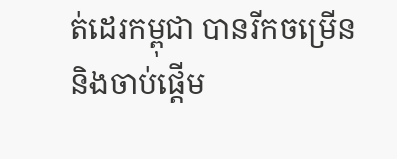ត់ដេរកម្ពុជា បានរីកចម្រើន និងចាប់ផ្ដើម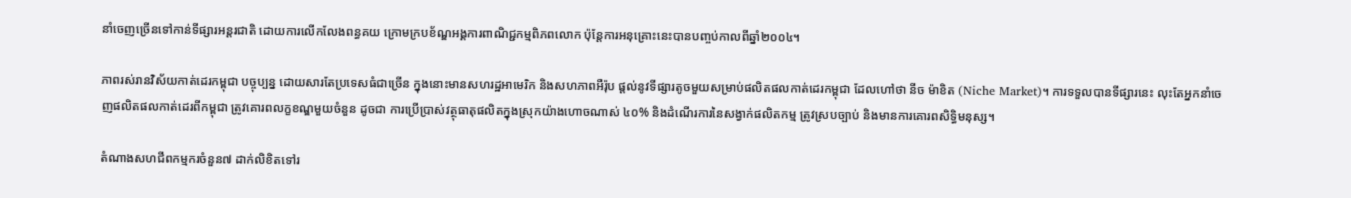នាំចេញច្រើនទៅកាន់ទីផ្សារអន្តរជាតិ ដោយការលើកលែងពន្ធគយ ក្រោមក្របខ័ណ្ឌអង្គការពាណិជ្ជកម្មពិភពលោក ប៉ុន្តែការអនុគ្រោះនេះបានបញ្ចប់កាលពីឆ្នាំ២០០៤។

ភាពរស់រានវិស័យកាត់ដេរកម្ពុជា បច្ចុប្បន្ន ដោយសារតែប្រទេសធំជាច្រើន ក្នុងនោះមានសហរដ្ឋអាមេរិក និងសហភាពអឺរ៉ុប ផ្ដល់នូវទីផ្សារតូចមួយសម្រាប់ផលិតផលកាត់ដេរកម្ពុជា ដែលហៅថា នីច ម៉ាខិត (Niche Market)។ ការទទួលបានទីផ្សារនេះ លុះតែអ្នកនាំចេញផលិតផលកាត់ដេរពីកម្ពុជា ត្រូវគោរពលក្ខខណ្ឌមួយចំនួន ដូចជា ការប្រើប្រាស់វត្ថុធាតុផលិតក្នុងស្រុកយ៉ាងហោចណាស់ ៤០% និងដំណើរការនៃសង្វាក់ផលិតកម្ម ត្រូវស្របច្បាប់ និងមានការគោរពសិទ្ធិមនុស្ស។

តំណាងសហជីពកម្មករចំនួន៧ ដាក់លិខិតទៅរ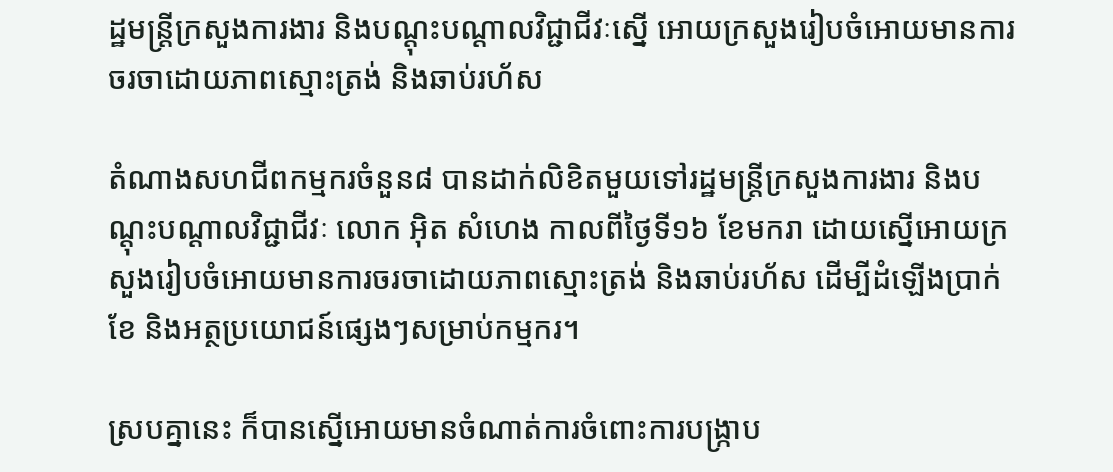ដ្ឋមន្ត្រីក្រសួងការងារ និងបណ្ដុះបណ្ដាលវិជ្ជាជីវៈស្នើ អោយក្រសួងរៀបចំអោយមានការចរចាដោយភាពស្មោះត្រង់ និងឆាប់រហ័ស

តំណាងសហជីពកម្មករចំនួន៨ បានដាក់លិខិតមួយទៅរដ្ឋមន្ត្រីក្រសួងការងារ និងបណ្ដុះបណ្ដាលវិជ្ជាជីវៈ លោក អ៊ិត សំហេង កាលពីថ្ងៃទី១៦ ខែមករា ដោយស្នើអោយក្រសួងរៀបចំអោយមានការចរចាដោយភាពស្មោះត្រង់ និងឆាប់រហ័ស ដើម្បីដំឡើងប្រាក់ខែ និងអត្ថប្រយោជន៍ផ្សេងៗសម្រាប់កម្មករ។

ស្របគ្នានេះ ក៏បានស្នើអោយមានចំណាត់ការចំពោះការបង្ក្រាប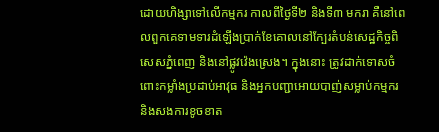ដោយហិង្សាទៅលើកម្មករ កាលពីថ្ងៃទី២ និងទី៣ មករា គឺនៅពេលពួកគេទាមទារដំឡើងប្រាក់ខែគោលនៅក្បែរតំបន់សេដ្ឋកិច្ចពិសេសភ្នំពេញ និងនៅផ្លូវវ៉េងស្រេង។ ក្នុងនោះ ត្រូវដាក់ទោសចំពោះកម្លាំងប្រដាប់អាវុធ និងអ្នកបញ្ជាអោយបាញ់សម្លាប់កម្មករ និងសងការខូចខាត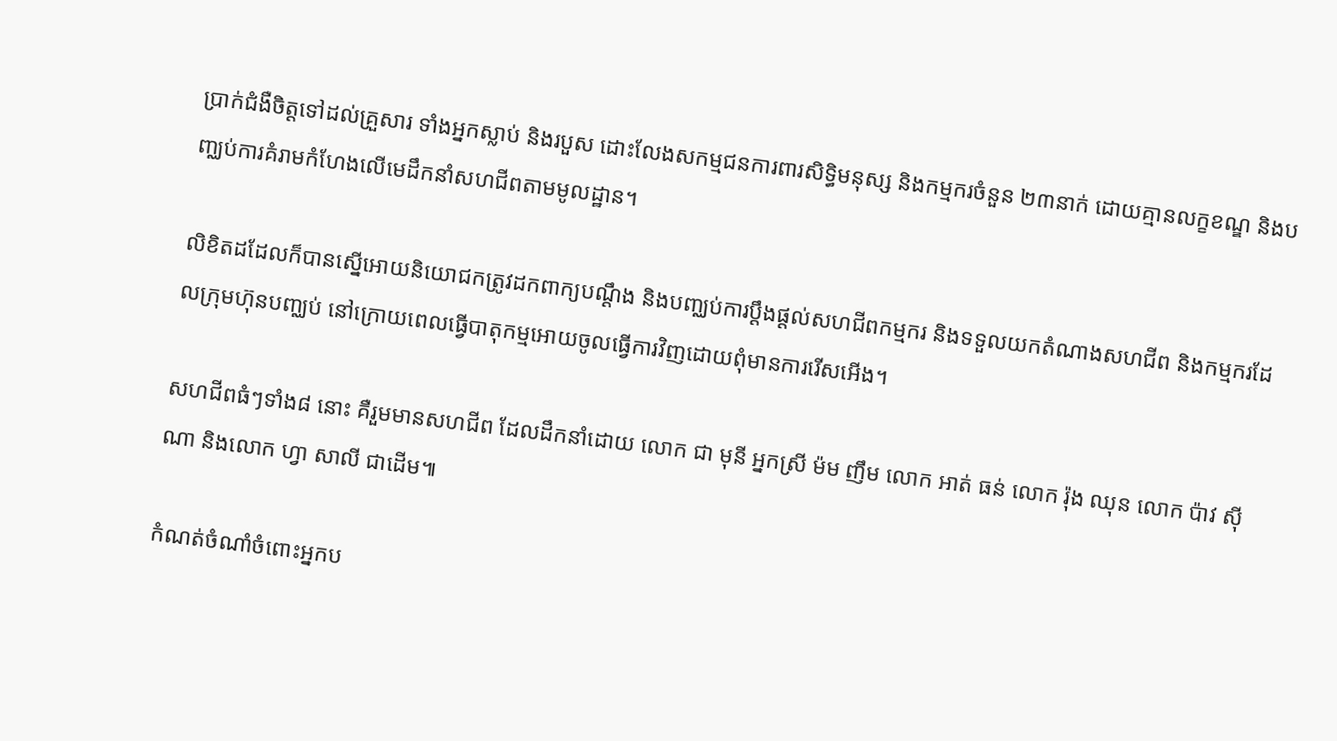ប្រាក់ជំងឺចិត្តទៅដល់គ្រួសារ ទាំងអ្នកស្លាប់ និងរបួស ដោះលែងសកម្មជនការពារសិទ្ធិមនុស្ស និងកម្មករចំនួន ២៣នាក់ ដោយគ្មានលក្ខខណ្ឌ និងបញ្ឈប់ការគំរាមកំហែងលើមេដឹកនាំសហជីពតាមមូលដ្ឋាន។

លិខិតដដែលក៏បានស្នើអោយនិយោជកត្រូវដកពាក្យបណ្ដឹង និងបញ្ឈប់ការប្ដឹងផ្ដល់សហជីពកម្មករ និងទទួលយកតំណាងសហជីព និងកម្មករដែលក្រុមហ៊ុនបញ្ឈប់ នៅក្រោយពេលធ្វើបាតុកម្មអោយចូលធ្វើការវិញដោយពុំមានការរើសអើង។

សហជីពធំៗទាំង៨ នោះ គឺរួមមានសហជីព ដែលដឹកនាំដោយ លោក ជា មុនី អ្នកស្រី ម៉ម ញឹម លោក អាត់ ធន់ លោក រ៉ុង ឈុន លោក ប៉ាវ ស៊ីណា និងលោក ហ្វា សាលី ជាដើម៕

កំណត់ចំណាំចំពោះអ្នកប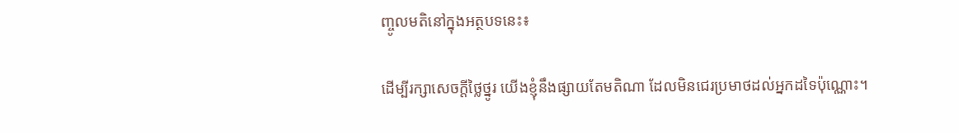ញ្ចូលមតិនៅក្នុងអត្ថបទនេះ៖

ដើម្បីរក្សាសេចក្ដីថ្លៃថ្នូរ យើងខ្ញុំនឹងផ្សាយតែមតិណា ដែលមិនជេរប្រមាថដល់អ្នកដទៃប៉ុណ្ណោះ។